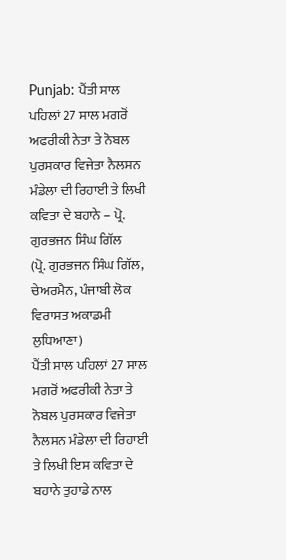Punjab: ਪੈਂਤੀ ਸਾਲ ਪਹਿਲਾਂ 27 ਸਾਲ ਮਗਰੋਂ ਅਫਰੀਕੀ ਨੇਤਾ ਤੇ ਨੋਬਲ ਪੁਰਸਕਾਰ ਵਿਜੇਤਾ ਨੈਲਸਨ ਮੰਡੇਲਾ ਦੀ ਰਿਹਾਈ ਤੇ ਲਿਖੀ ਕਵਿਤਾ ਦੇ ਬਹਾਨੇ – ਪ੍ਰੋ. ਗੁਰਭਜਨ ਸਿੰਘ ਗਿੱਲ
(ਪ੍ਰੋ. ਗੁਰਭਜਨ ਸਿੰਘ ਗਿੱਲ, ਚੇਅਰਮੈਨ, ਪੰਜਾਬੀ ਲੋਕ ਵਿਰਾਸਤ ਅਕਾਡਮੀ ਲੁਧਿਆਣਾ)
ਪੈਂਤੀ ਸਾਲ ਪਹਿਲਾਂ 27 ਸਾਲ ਮਗਰੋਂ ਅਫਰੀਕੀ ਨੇਤਾ ਤੇ ਨੋਬਲ ਪੁਰਸਕਾਰ ਵਿਜੇਤਾ
ਨੈਲਸਨ ਮੰਡੇਲਾ ਦੀ ਰਿਹਾਈ ਤੇ ਲਿਖੀ ਇਸ ਕਵਿਤਾ ਦੇ ਬਹਾਨੇ ਤੁਹਾਡੇ ਨਾਲ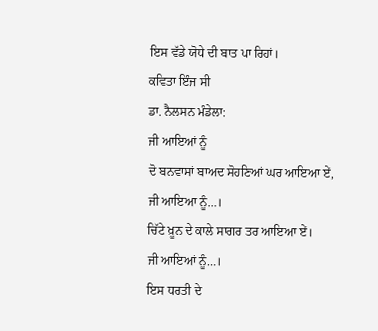ਇਸ ਵੱਡੇ ਯੋਧੇ ਦੀ ਬਾਤ ਪਾ ਰਿਹਾਂ।
ਕਵਿਤਾ ਇੰਜ ਸੀ
ਡਾ. ਨੈਲਸਨ ਮੰਡੇਲਾ:
ਜੀ ਆਇਆਂ ਨੂੰ
ਦੋ ਬਨਵਾਸਾਂ ਬਾਅਦ ਸੋਹਣਿਆਂ ਘਰ ਆਇਆ ਏਂ,
ਜੀ ਆਇਆ ਨੂੰ…।
ਚਿੱਟੇ ਖ਼ੂਨ ਦੇ ਕਾਲੇ ਸਾਗਰ ਤਰ ਆਇਆ ਏਂ।
ਜੀ ਆਇਆਂ ਨੂੰ…।
ਇਸ ਧਰਤੀ ਦੇ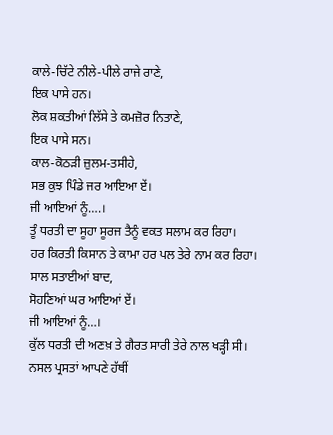ਕਾਲੇ-ਚਿੱਟੇ ਨੀਲੇ-ਪੀਲੇ ਰਾਜੇ ਰਾਣੇ,
ਇਕ ਪਾਸੇ ਹਨ।
ਲੋਕ ਸ਼ਕਤੀਆਂ ਲਿੱਸੇ ਤੇ ਕਮਜ਼ੋਰ ਨਿਤਾਣੇ,
ਇਕ ਪਾਸੇ ਸਨ।
ਕਾਲ-ਕੋਠੜੀ ਜ਼ੁਲਮ-ਤਸੀਹੇ,
ਸਭ ਕੁਝ ਪਿੰਡੇ ਜਰ ਆਇਆ ਏਂ।
ਜੀ ਆਇਆਂ ਨੂੰ….।
ਤੂੰ ਧਰਤੀ ਦਾ ਸੂਹਾ ਸੂਰਜ ਤੈਨੂੰ ਵਕਤ ਸਲਾਮ ਕਰ ਰਿਹਾ।
ਹਰ ਕਿਰਤੀ ਕਿਸਾਨ ਤੇ ਕਾਮਾ ਹਰ ਪਲ ਤੇਰੇ ਨਾਮ ਕਰ ਰਿਹਾ।
ਸਾਲ ਸਤਾਈਆਂ ਬਾਦ,
ਸੋਹਣਿਆਂ ਘਰ ਆਇਆਂ ਏਂ।
ਜੀ ਆਇਆਂ ਨੂੰ…।
ਕੁੱਲ ਧਰਤੀ ਦੀ ਅਣਖ਼ ਤੇ ਗੈਰਤ ਸਾਰੀ ਤੇਰੇ ਨਾਲ ਖੜ੍ਹੀ ਸੀ।
ਨਸਲ ਪ੍ਰਸਤਾਂ ਆਪਣੇ ਹੱਥੀਂ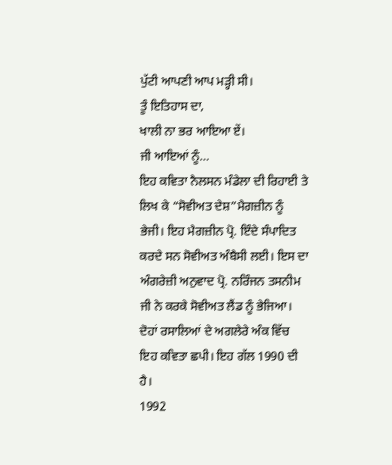ਪੁੱਟੀ ਆਪਣੀ ਆਪ ਮੜ੍ਹੀ ਸੀ।
ਤੂੰ ਇਤਿਹਾਸ ਦਾ,
ਖਾਲੀ ਨਾ ਭਰ ਆਇਆ ਏਂ।
ਜੀ ਆਇਆਂ ਨੂੰ…
ਇਹ ਕਵਿਤਾ ਨੈਲਸਨ ਮੰਡੇਲਾ ਦੀ ਰਿਹਾਈ ਤੇ ਲਿਖ ਕੇ “ਸੋਵੀਅਤ ਦੇਸ਼”ਮੈਗਜ਼ੀਨ ਨੂੰ ਭੇਜੀ। ਇਹ ਮੈਗਜ਼ੀਨ ਪ੍ਰੋ. ਇੰਦੇ ਸੰਪਾਦਿਤ ਕਰਦੇ ਸਨ ਸੋਵੀਅਤ ਅੰਬੈਸੀ ਲਈ। ਇਸ ਦਾ ਅੰਗਰੇਜ਼ੀ ਅਨੁਵਾਦ ਪ੍ਰੋ. ਨਰਿੰਜਨ ਤਸਨੀਮ ਜੀ ਨੇ ਕਰਕੇ ਸੋਵੀਅਤ ਲੈਂਡ ਨੂੰ ਭੇਜਿਆ। ਦੋਹਾਂ ਰਸਾਲਿਆਂ ਦੇ ਅਗਲੇਰੇ ਅੰਕ ਵਿੱਚ ਇਹ ਕਵਿਤਾ ਛਪੀ। ਇਹ ਗੱਲ 1990 ਦੀ ਹੈ।
1992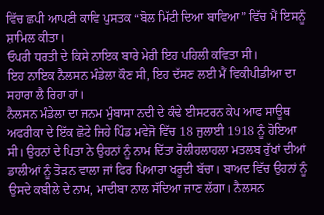ਵਿੱਚ ਛਪੀ ਆਪਣੀ ਕਾਵਿ ਪੁਸਤਕ “ਬੋਲ ਮਿੱਟੀ ਦਿਆ ਬਾਵਿਆ” ਵਿੱਚ ਮੈਂ ਇਸਨੂੰ ਸ਼ਾਮਿਲ ਕੀਤਾ।
ਓਪਰੀ ਧਰਤੀ ਦੇ ਕਿਸੇ ਨਾਇਕ ਬਾਰੇ ਮੇਰੀ ਇਹ ਪਹਿਲੀ ਕਵਿਤਾ ਸੀ।
ਇਹ ਨਾਇਕ ਨੈਲਸਨ ਮੰਡੇਲਾ ਕੌਣ ਸੀ, ਇਹ ਦੱਸਣ ਲਈ ਮੈਂ ਵਿਕੀਪੀਡੀਆ ਦਾ ਸਹਾਰਾ ਲੈ ਰਿਹਾ ਹਾਂ।
ਨੈਲਸਨ ਮੰਡੇਲਾ ਦਾ ਜਨਮ ਮੁੰਬਾਸਾ ਨਦੀ ਦੇ ਕੰਢੇ ਈਸਟਰਨ ਕੇਪ ਆਫ ਸਾਊਥ ਅਫਰੀਕਾ ਦੇ ਇੱਕ ਛੋਟੇ ਜਿਹੇ ਪਿੰਡ ਮਵੇਜੋ ਵਿੱਚ 18 ਜੁਲਾਈ 1918 ਨੂੰ ਹੋਇਆ ਸੀ। ਉਹਨਾਂ ਦੇ ਪਿਤਾ ਨੇ ਉਹਨਾਂ ਨੂੰ ਨਾਮ ਦਿੱਤਾ ਰੋਲੀਹਲਾਹਲਾ ਮਤਲਬ ਰੁੱਖਾਂ ਦੀਆਂ ਡਾਲੀਆਂ ਨੂੰ ਤੋੜਨ ਵਾਲਾ ਜਾਂ ਫਿਰ ਪਿਆਰਾ ਖਰੂਦੀ ਬੱਚਾ। ਬਾਅਦ ਵਿੱਚ ਉਹਨਾਂ ਨੂੰ ਉਸਦੇ ਕਬੀਲੇ ਦੇ ਨਾਮ, ਮਾਦੀਬਾ ਨਾਲ ਸੱਦਿਆ ਜਾਣ ਲੱਗਾ। ਨੈਲਸਨ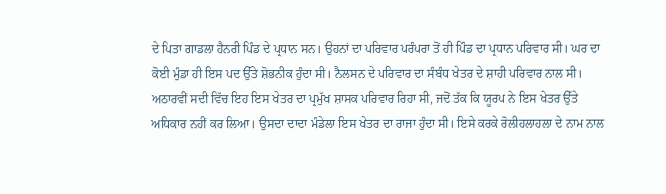ਦੇ ਪਿਤਾ ਗਾਡਲਾ ਹੈਨਰੀ ਪਿੰਡ ਦੇ ਪ੍ਰਧਾਨ ਸਨ। ਉਹਨਾਂ ਦਾ ਪਰਿਵਾਰ ਪਰੰਪਰਾ ਤੋਂ ਹੀ ਪਿੰਡ ਦਾ ਪ੍ਰਧਾਨ ਪਰਿਵਾਰ ਸੀ। ਘਰ ਦਾ ਕੋਈ ਮੁੰਡਾ ਹੀ ਇਸ ਪਦ ਉੱਤੇ ਸ਼ੋਭਨੀਕ ਹੁੰਦਾ ਸੀ। ਨੈਲਸਨ ਦੇ ਪਰਿਵਾਰ ਦਾ ਸੰਬੰਧ ਖੇਤਰ ਦੇ ਸ਼ਾਹੀ ਪਰਿਵਾਰ ਨਾਲ ਸੀ। ਅਠਾਰਵੀਂ ਸਦੀ ਵਿੱਚ ਇਹ ਇਸ ਖੇਤਰ ਦਾ ਪ੍ਰਮੁੱਖ ਸ਼ਾਸਕ ਪਰਿਵਾਰ ਰਿਹਾ ਸੀ, ਜਦੋਂ ਤੱਕ ਕਿ ਯੂਰਪ ਨੇ ਇਸ ਖੇਤਰ ਉੱਤੇ ਅਧਿਕਾਰ ਨਹੀਂ ਕਰ ਲਿਆ। ਉਸਦਾ ਦਾਦਾ ਮੰਡੇਲਾ ਇਸ ਖੇਤਰ ਦਾ ਰਾਜਾ ਹੁੰਦਾ ਸੀ। ਇਸੇ ਕਰਕੇ ਰੋਲੀਹਲਾਹਲਾ ਦੇ ਨਾਮ ਨਾਲ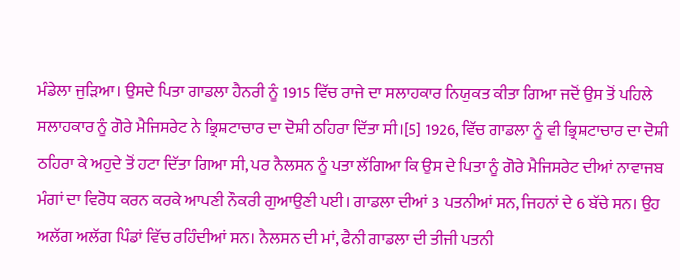ਮੰਡੇਲਾ ਜੁੜਿਆ। ਉਸਦੇ ਪਿਤਾ ਗਾਡਲਾ ਹੈਨਰੀ ਨੂੰ 1915 ਵਿੱਚ ਰਾਜੇ ਦਾ ਸਲਾਹਕਾਰ ਨਿਯੁਕਤ ਕੀਤਾ ਗਿਆ ਜਦੋਂ ਉਸ ਤੋਂ ਪਹਿਲੇ ਸਲਾਹਕਾਰ ਨੂੰ ਗੋਰੇ ਮੈਜਿਸਰੇਟ ਨੇ ਭ੍ਰਿਸ਼ਟਾਚਾਰ ਦਾ ਦੋਸ਼ੀ ਠਹਿਰਾ ਦਿੱਤਾ ਸੀ।[5] 1926, ਵਿੱਚ ਗਾਡਲਾ ਨੂੰ ਵੀ ਭ੍ਰਿਸ਼ਟਾਚਾਰ ਦਾ ਦੋਸ਼ੀ ਠਹਿਰਾ ਕੇ ਅਹੁਦੇ ਤੋਂ ਹਟਾ ਦਿੱਤਾ ਗਿਆ ਸੀ, ਪਰ ਨੈਲਸਨ ਨੂੰ ਪਤਾ ਲੱਗਿਆ ਕਿ ਉਸ ਦੇ ਪਿਤਾ ਨੂੰ ਗੋਰੇ ਮੈਜਿਸਰੇਟ ਦੀਆਂ ਨਾਵਾਜਬ ਮੰਗਾਂ ਦਾ ਵਿਰੋਧ ਕਰਨ ਕਰਕੇ ਆਪਣੀ ਨੌਕਰੀ ਗੁਆਉਣੀ ਪਈ। ਗਾਡਲਾ ਦੀਆਂ 3 ਪਤਨੀਆਂ ਸਨ, ਜਿਹਨਾਂ ਦੇ 6 ਬੱਚੇ ਸਨ। ਉਹ ਅਲੱਗ ਅਲੱਗ ਪਿੰਡਾਂ ਵਿੱਚ ਰਹਿੰਦੀਆਂ ਸਨ। ਨੈਲਸਨ ਦੀ ਮਾਂ, ਫੈਨੀ ਗਾਡਲਾ ਦੀ ਤੀਜੀ ਪਤਨੀ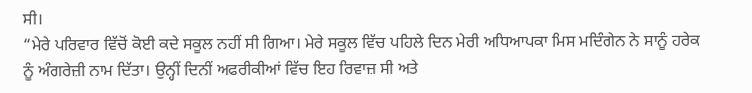ਸੀ।
“ਮੇਰੇ ਪਰਿਵਾਰ ਵਿੱਚੋਂ ਕੋਈ ਕਦੇ ਸਕੂਲ ਨਹੀਂ ਸੀ ਗਿਆ। ਮੇਰੇ ਸਕੂਲ ਵਿੱਚ ਪਹਿਲੇ ਦਿਨ ਮੇਰੀ ਅਧਿਆਪਕਾ ਮਿਸ ਮਦਿੰਗੇਨ ਨੇ ਸਾਨੂੰ ਹਰੇਕ ਨੂੰ ਅੰਗਰੇਜ਼ੀ ਨਾਮ ਦਿੱਤਾ। ਉਨ੍ਹੀਂ ਦਿਨੀਂ ਅਫਰੀਕੀਆਂ ਵਿੱਚ ਇਹ ਰਿਵਾਜ਼ ਸੀ ਅਤੇ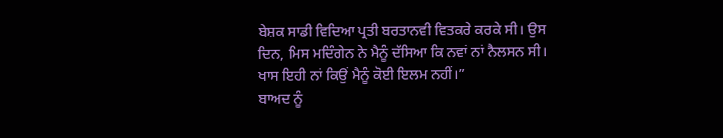ਬੇਸ਼ਕ ਸਾਡੀ ਵਿਦਿਆ ਪ੍ਰਤੀ ਬਰਤਾਨਵੀ ਵਿਤਕਰੇ ਕਰਕੇ ਸੀ। ਉਸ ਦਿਨ, ਮਿਸ ਮਦਿੰਗੇਨ ਨੇ ਮੈਨੂੰ ਦੱਸਿਆ ਕਿ ਨਵਾਂ ਨਾਂ ਨੈਲਸਨ ਸੀ। ਖਾਸ ਇਹੀ ਨਾਂ ਕਿਉਂ ਮੈਨੂੰ ਕੋਈ ਇਲਮ ਨਹੀਂ।”
ਬਾਅਦ ਨੂੰ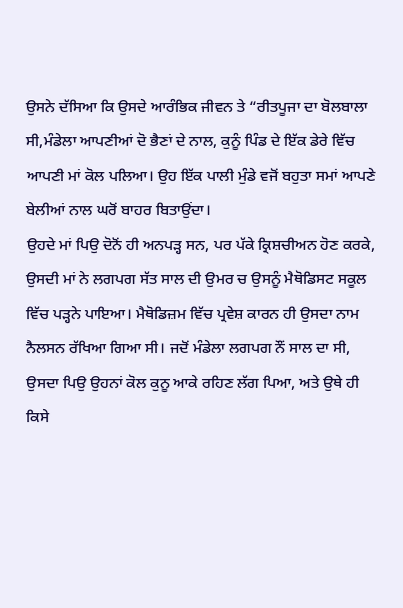ਉਸਨੇ ਦੱਸਿਆ ਕਿ ਉਸਦੇ ਆਰੰਭਿਕ ਜੀਵਨ ਤੇ “ਰੀਤਪੂਜਾ ਦਾ ਬੋਲਬਾਲਾ ਸੀ,ਮੰਡੇਲਾ ਆਪਣੀਆਂ ਦੋ ਭੈਣਾਂ ਦੇ ਨਾਲ, ਕੁਨੂੰ ਪਿੰਡ ਦੇ ਇੱਕ ਡੇਰੇ ਵਿੱਚ ਆਪਣੀ ਮਾਂ ਕੋਲ ਪਲਿਆ। ਉਹ ਇੱਕ ਪਾਲੀ ਮੁੰਡੇ ਵਜੋਂ ਬਹੁਤਾ ਸਮਾਂ ਆਪਣੇ ਬੇਲੀਆਂ ਨਾਲ ਘਰੋਂ ਬਾਹਰ ਬਿਤਾਉਂਦਾ।
ਉਹਦੇ ਮਾਂ ਪਿਉ ਦੋਨੋਂ ਹੀ ਅਨਪੜ੍ਹ ਸਨ, ਪਰ ਪੱਕੇ ਕ੍ਰਿਸ਼ਚੀਅਨ ਹੋਣ ਕਰਕੇ, ਉਸਦੀ ਮਾਂ ਨੇ ਲਗਪਗ ਸੱਤ ਸਾਲ ਦੀ ਉਮਰ ਚ ਉਸਨੂੰ ਮੈਥੋਡਿਸਟ ਸਕੂਲ ਵਿੱਚ ਪੜ੍ਹਨੇ ਪਾਇਆ। ਮੈਥੋਡਿਜ਼ਮ ਵਿੱਚ ਪ੍ਰਵੇਸ਼ ਕਾਰਨ ਹੀ ਉਸਦਾ ਨਾਮ ਨੈਲਸਨ ਰੱਖਿਆ ਗਿਆ ਸੀ। ਜਦੋਂ ਮੰਡੇਲਾ ਲਗਪਗ ਨੌਂ ਸਾਲ ਦਾ ਸੀ, ਉਸਦਾ ਪਿਉ ਉਹਨਾਂ ਕੋਲ ਕੁਨੂ ਆਕੇ ਰਹਿਣ ਲੱਗ ਪਿਆ, ਅਤੇ ਉਥੇ ਹੀ ਕਿਸੇ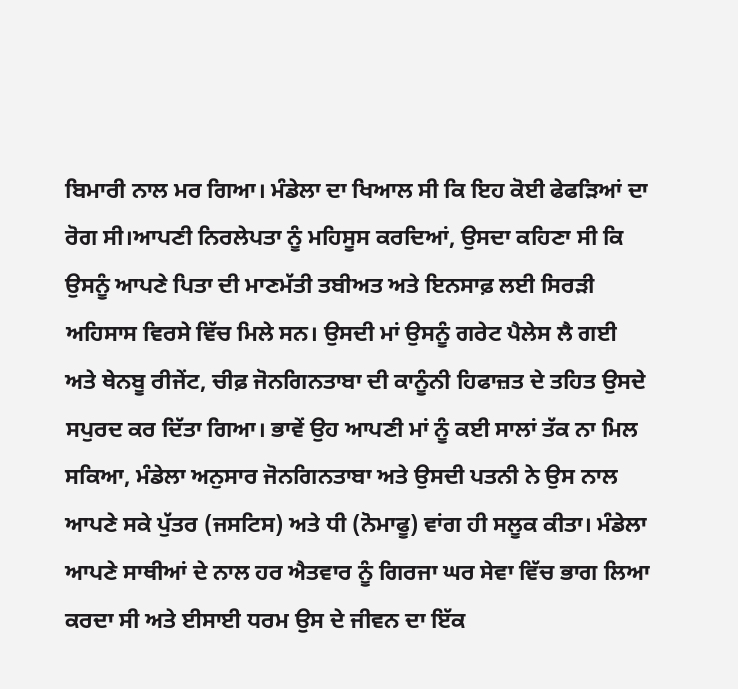ਬਿਮਾਰੀ ਨਾਲ ਮਰ ਗਿਆ। ਮੰਡੇਲਾ ਦਾ ਖਿਆਲ ਸੀ ਕਿ ਇਹ ਕੋਈ ਫੇਫੜਿਆਂ ਦਾ ਰੋਗ ਸੀ।ਆਪਣੀ ਨਿਰਲੇਪਤਾ ਨੂੰ ਮਹਿਸੂਸ ਕਰਦਿਆਂ, ਉਸਦਾ ਕਹਿਣਾ ਸੀ ਕਿ ਉਸਨੂੰ ਆਪਣੇ ਪਿਤਾ ਦੀ ਮਾਣਮੱਤੀ ਤਬੀਅਤ ਅਤੇ ਇਨਸਾਫ਼ ਲਈ ਸਿਰੜੀ ਅਹਿਸਾਸ ਵਿਰਸੇ ਵਿੱਚ ਮਿਲੇ ਸਨ। ਉਸਦੀ ਮਾਂ ਉਸਨੂੰ ਗਰੇਟ ਪੈਲੇਸ ਲੈ ਗਈ ਅਤੇ ਥੇਨਬੂ ਰੀਜੇਂਟ, ਚੀਫ਼ ਜੋਨਗਿਨਤਾਬਾ ਦੀ ਕਾਨੂੰਨੀ ਹਿਫਾਜ਼ਤ ਦੇ ਤਹਿਤ ਉਸਦੇ ਸਪੁਰਦ ਕਰ ਦਿੱਤਾ ਗਿਆ। ਭਾਵੇਂ ਉਹ ਆਪਣੀ ਮਾਂ ਨੂੰ ਕਈ ਸਾਲਾਂ ਤੱਕ ਨਾ ਮਿਲ ਸਕਿਆ, ਮੰਡੇਲਾ ਅਨੁਸਾਰ ਜੋਨਗਿਨਤਾਬਾ ਅਤੇ ਉਸਦੀ ਪਤਨੀ ਨੇ ਉਸ ਨਾਲ ਆਪਣੇ ਸਕੇ ਪੁੱਤਰ (ਜਸਟਿਸ) ਅਤੇ ਧੀ (ਨੋਮਾਫੂ) ਵਾਂਗ ਹੀ ਸਲੂਕ ਕੀਤਾ। ਮੰਡੇਲਾ ਆਪਣੇ ਸਾਥੀਆਂ ਦੇ ਨਾਲ ਹਰ ਐਤਵਾਰ ਨੂੰ ਗਿਰਜਾ ਘਰ ਸੇਵਾ ਵਿੱਚ ਭਾਗ ਲਿਆ ਕਰਦਾ ਸੀ ਅਤੇ ਈਸਾਈ ਧਰਮ ਉਸ ਦੇ ਜੀਵਨ ਦਾ ਇੱਕ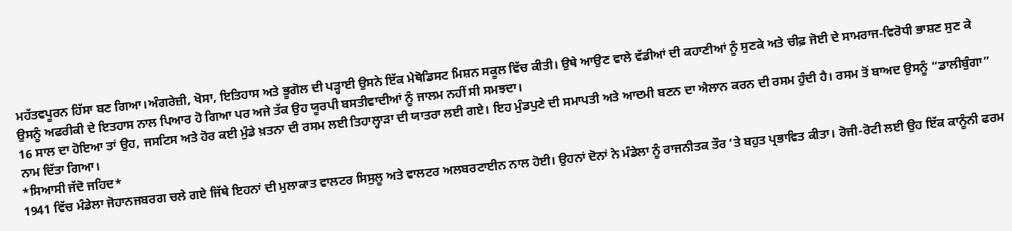ਮਹੱਤਵਪੂਰਨ ਹਿੱਸਾ ਬਣ ਗਿਆ।ਅੰਗਰੇਜ਼ੀ, ਖੋਸਾ, ਇਤਿਹਾਸ ਅਤੇ ਭੂਗੋਲ ਦੀ ਪੜ੍ਹਾਈ ਉਸਨੇ ਇੱਕ ਮੇਥੋਡਿਸਟ ਮਿਸ਼ਨ ਸਕੂਲ ਵਿੱਚ ਕੀਤੀ। ਉਥੇ ਆਉਣ ਵਾਲੇ ਵੱਡੀਆਂ ਦੀ ਕਹਾਣੀਆਂ ਨੂੰ ਸੁਣਕੇ ਅਤੇ ਚੀਫ਼ ਜੋਈ ਦੇ ਸਾਮਰਾਜ-ਵਿਰੋਧੀ ਭਾਸ਼ਣ ਸੁਣ ਕੇ ਉਸਨੂੰ ਅਫਰੀਕੀ ਦੇ ਇਤਹਾਸ ਨਾਲ ਪਿਆਰ ਹੋ ਗਿਆ ਪਰ ਅਜੇ ਤੱਕ ਉਹ ਯੂਰਪੀ ਬਸਤੀਵਾਦੀਆਂ ਨੂੰ ਜਾਲਮ ਨਹੀਂ ਸੀ ਸਮਝਦਾ।
16 ਸਾਲ ਦਾ ਹੋਇਆ ਤਾਂ ਉਹ, ਜਸਟਿਸ ਅਤੇ ਹੋਰ ਕਈ ਮੁੰਡੇ ਖ਼ਤਨਾ ਦੀ ਰਸਮ ਲਈ ਤਿਹਾਲ੍ਹਾੜਾ ਦੀ ਯਾਤਰਾ ਲਈ ਗਏ। ਇਹ ਮੁੰਡਪੁਣੇ ਦੀ ਸਮਾਪਤੀ ਅਤੇ ਆਦਮੀ ਬਣਨ ਦਾ ਐਲਾਨ ਕਰਨ ਦੀ ਰਸਮ ਹੁੰਦੀ ਹੈ। ਰਸਮ ਤੋਂ ਬਾਅਦ ਉਸਨੂੰ “ਡਾਲੀਬੁੰਗਾ” ਨਾਮ ਦਿੱਤਾ ਗਿਆ।
*ਸਿਆਸੀ ਜੱਦੋ ਜਹਿਦ*
1941 ਵਿੱਚ ਮੰਡੇਲਾ ਜੋਹਾਨਜਬਰਗ ਚਲੇ ਗਏ ਜਿੱਥੇ ਇਹਨਾਂ ਦੀ ਮੁਲਾਕਾਤ ਵਾਲਟਰ ਸਿਸੁਲੂ ਅਤੇ ਵਾਲਟਰ ਅਲਬਰਟਾਈਨ ਨਾਲ ਹੋਈ। ਉਹਨਾਂ ਦੋਨਾਂ ਨੇ ਮੰਡੇਲਾ ਨੂੰ ਰਾਜਨੀਤਕ ਤੌਰ ‘ਤੇ ਬਹੁਤ ਪ੍ਰਭਾਵਿਤ ਕੀਤਾ। ਰੋਜੀ-ਰੋਟੀ ਲਈ ਉਹ ਇੱਕ ਕਾਨੂੰਨੀ ਫਰਮ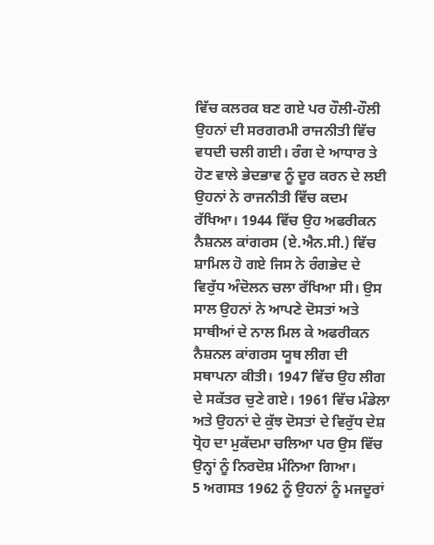ਵਿੱਚ ਕਲਰਕ ਬਣ ਗਏ ਪਰ ਹੌਲੀ-ਹੌਲੀ ਉਹਨਾਂ ਦੀ ਸਰਗਰਮੀ ਰਾਜਨੀਤੀ ਵਿੱਚ ਵਧਦੀ ਚਲੀ ਗਈ। ਰੰਗ ਦੇ ਆਧਾਰ ਤੇ ਹੋਣ ਵਾਲੇ ਭੇਦਭਾਵ ਨੂੰ ਦੂਰ ਕਰਨ ਦੇ ਲਈ ਉਹਨਾਂ ਨੇ ਰਾਜਨੀਤੀ ਵਿੱਚ ਕਦਮ ਰੱਖਿਆ। 1944 ਵਿੱਚ ਉਹ ਅਫਰੀਕਨ ਨੈਸ਼ਨਲ ਕਾਂਗਰਸ (ਏ.ਐਨ.ਸੀ.) ਵਿੱਚ ਸ਼ਾਮਿਲ ਹੋ ਗਏ ਜਿਸ ਨੇ ਰੰਗਭੇਦ ਦੇ ਵਿਰੁੱਧ ਅੰਦੋਲਨ ਚਲਾ ਰੱਖਿਆ ਸੀ। ਉਸ ਸਾਲ ਉਹਨਾਂ ਨੇ ਆਪਣੇ ਦੋਸਤਾਂ ਅਤੇ ਸਾਥੀਆਂ ਦੇ ਨਾਲ ਮਿਲ ਕੇ ਅਫਰੀਕਨ ਨੈਸ਼ਨਲ ਕਾਂਗਰਸ ਯੂਥ ਲੀਗ ਦੀ ਸਥਾਪਨਾ ਕੀਤੀ। 1947 ਵਿੱਚ ਉਹ ਲੀਗ ਦੇ ਸਕੱਤਰ ਚੁਣੇ ਗਏ। 1961 ਵਿੱਚ ਮੰਡੇਲਾ ਅਤੇ ਉਹਨਾਂ ਦੇ ਕੁੱਝ ਦੋਸਤਾਂ ਦੇ ਵਿਰੁੱਧ ਦੇਸ਼ ਧ੍ਰੋਹ ਦਾ ਮੁਕੱਦਮਾ ਚਲਿਆ ਪਰ ਉਸ ਵਿੱਚ ਉਨ੍ਹਾਂ ਨੂੰ ਨਿਰਦੋਸ਼ ਮੰਨਿਆ ਗਿਆ।
5 ਅਗਸਤ 1962 ਨੂੰ ਉਹਨਾਂ ਨੂੰ ਮਜਦੂਰਾਂ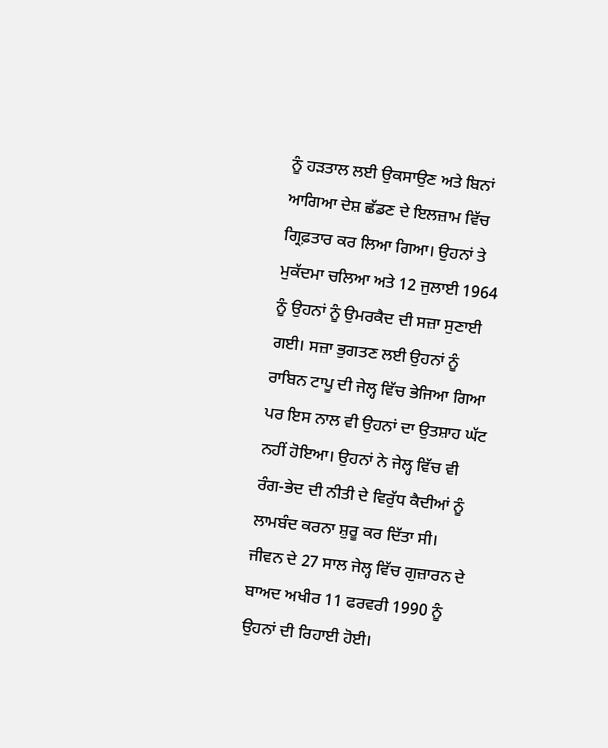ਨੂੰ ਹੜਤਾਲ ਲਈ ਉਕਸਾਉਣ ਅਤੇ ਬਿਨਾਂ ਆਗਿਆ ਦੇਸ਼ ਛੱਡਣ ਦੇ ਇਲਜ਼ਾਮ ਵਿੱਚ ਗ੍ਰਿਫ਼ਤਾਰ ਕਰ ਲਿਆ ਗਿਆ। ਉਹਨਾਂ ਤੇ ਮੁਕੱਦਮਾ ਚਲਿਆ ਅਤੇ 12 ਜੁਲਾਈ 1964 ਨੂੰ ਉਹਨਾਂ ਨੂੰ ਉਮਰਕੈਦ ਦੀ ਸਜ਼ਾ ਸੁਣਾਈ ਗਈ। ਸਜ਼ਾ ਭੁਗਤਣ ਲਈ ਉਹਨਾਂ ਨੂੰ ਰਾਬਿਨ ਟਾਪੂ ਦੀ ਜੇਲ੍ਹ ਵਿੱਚ ਭੇਜਿਆ ਗਿਆ ਪਰ ਇਸ ਨਾਲ ਵੀ ਉਹਨਾਂ ਦਾ ਉਤਸ਼ਾਹ ਘੱਟ ਨਹੀਂ ਹੋਇਆ। ਉਹਨਾਂ ਨੇ ਜੇਲ੍ਹ ਵਿੱਚ ਵੀ ਰੰਗ-ਭੇਦ ਦੀ ਨੀਤੀ ਦੇ ਵਿਰੁੱਧ ਕੈਦੀਆਂ ਨੂੰ ਲਾਮਬੰਦ ਕਰਨਾ ਸ਼ੁਰੂ ਕਰ ਦਿੱਤਾ ਸੀ।
ਜੀਵਨ ਦੇ 27 ਸਾਲ ਜੇਲ੍ਹ ਵਿੱਚ ਗੁਜ਼ਾਰਨ ਦੇ ਬਾਅਦ ਅਖੀਰ 11 ਫਰਵਰੀ 1990 ਨੂੰ ਉਹਨਾਂ ਦੀ ਰਿਹਾਈ ਹੋਈ।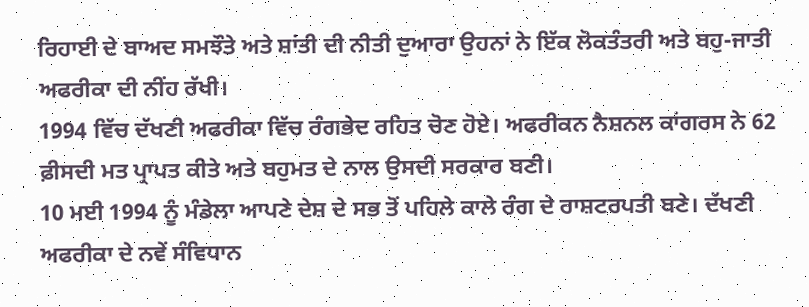ਰਿਹਾਈ ਦੇ ਬਾਅਦ ਸਮਝੌਤੇ ਅਤੇ ਸ਼ਾਂਤੀ ਦੀ ਨੀਤੀ ਦੁਆਰਾ ਉਹਨਾਂ ਨੇ ਇੱਕ ਲੋਕਤੰਤਰੀ ਅਤੇ ਬਹੁ-ਜਾਤੀ ਅਫਰੀਕਾ ਦੀ ਨੀਂਹ ਰੱਖੀ।
1994 ਵਿੱਚ ਦੱਖਣੀ ਅਫਰੀਕਾ ਵਿੱਚ ਰੰਗਭੇਦ ਰਹਿਤ ਚੋਣ ਹੋਏ। ਅਫਰੀਕਨ ਨੈਸ਼ਨਲ ਕਾਂਗਰਸ ਨੇ 62 ਫ਼ੀਸਦੀ ਮਤ ਪ੍ਰਾਪਤ ਕੀਤੇ ਅਤੇ ਬਹੁਮਤ ਦੇ ਨਾਲ ਉਸਦੀ ਸਰਕਾਰ ਬਣੀ।
10 ਮਈ 1994 ਨੂੰ ਮੰਡੇਲਾ ਆਪਣੇ ਦੇਸ਼ ਦੇ ਸਭ ਤੋਂ ਪਹਿਲੇ ਕਾਲੇ ਰੰਗ ਦੇ ਰਾਸ਼ਟਰਪਤੀ ਬਣੇ। ਦੱਖਣੀ ਅਫਰੀਕਾ ਦੇ ਨਵੇਂ ਸੰਵਿਧਾਨ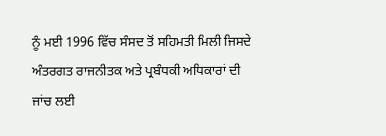ਨੂੰ ਮਈ 1996 ਵਿੱਚ ਸੰਸਦ ਤੋਂ ਸਹਿਮਤੀ ਮਿਲੀ ਜਿਸਦੇ ਅੰਤਰਗਤ ਰਾਜਨੀਤਕ ਅਤੇ ਪ੍ਰਬੰਧਕੀ ਅਧਿਕਾਰਾਂ ਦੀ ਜਾਂਚ ਲਈ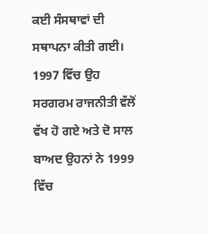ਕਈ ਸੰਸਥਾਵਾਂ ਦੀ ਸਥਾਪਨਾ ਕੀਤੀ ਗਈ। 1997 ਵਿੱਚ ਉਹ ਸਰਗਰਮ ਰਾਜਨੀਤੀ ਵੱਲੋਂ ਵੱਖ ਹੋ ਗਏ ਅਤੇ ਦੋ ਸਾਲ ਬਾਅਦ ਉਹਨਾਂ ਨੇ 1999 ਵਿੱਚ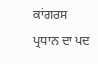ਕਾਂਗਰਸ ਪ੍ਰਧਾਨ ਦਾ ਪਦ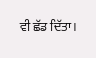ਵੀ ਛੱਡ ਦਿੱਤਾ।